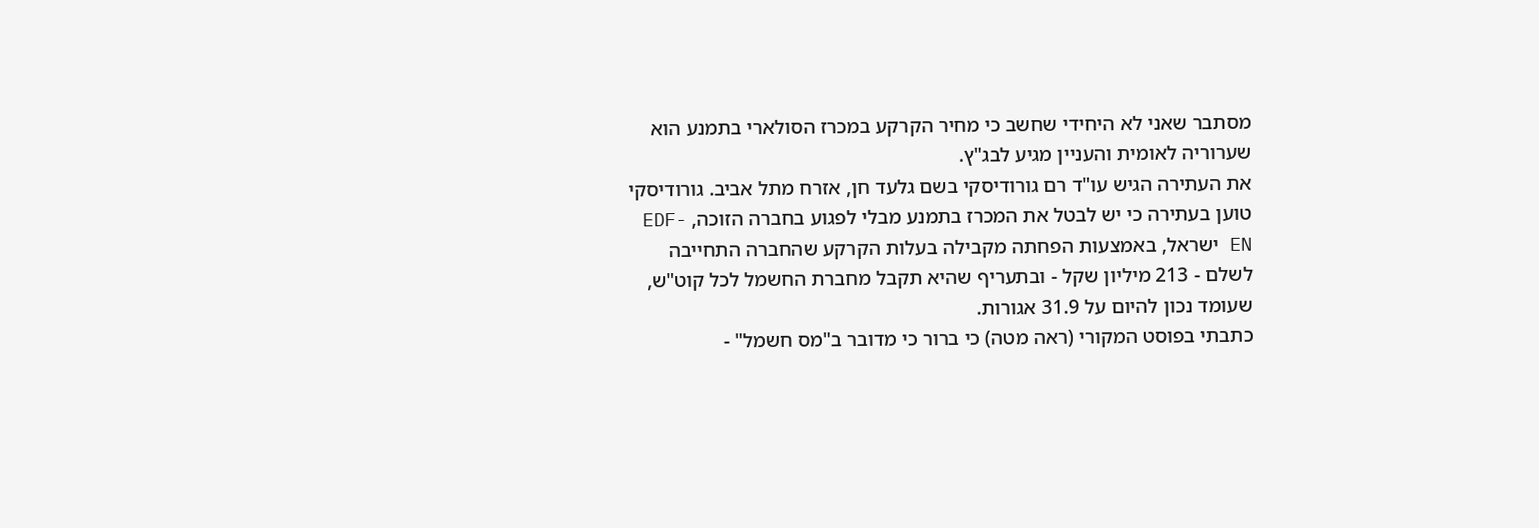מסתבר שאני לא היחידי שחשב כי מחיר הקרקע במכרז הסולארי בתמנע הוא שערוריה לאומית והעניין מגיע לבג"ץ.
את העתירה הגיש עו"ד רם גורודיסקי בשם גלעד חן, אזרח מתל אביב. גורודיסקי טוען בעתירה כי יש לבטל את המכרז בתמנע מבלי לפגוע בחברה הזוכה, EDF-EN ישראל, באמצעות הפחתה מקבילה בעלות הקרקע שהחברה התחייבה לשלם - 213 מיליון שקל - ובתעריף שהיא תקבל מחברת החשמל לכל קוט"ש, שעומד נכון להיום על 31.9 אגורות.
כתבתי בפוסט המקורי (ראה מטה) כי ברור כי מדובר ב"מס חשמל" -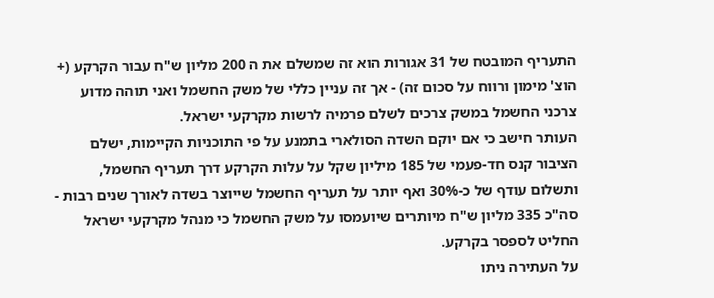התעריף המובטח של 31 אגורות הוא זה שמשלם את ה 200 מליון ש"ח עבור הקרקע (+ הוצ' מימון ורווח על סכום זה) - אך זה עניין כללי של משק החשמל ואני תוהה מדוע צרכני החשמל במשק צרכים לשלם פרמיה לרשות מקרקעי ישראל.
העותר חישב כי אם יוקם השדה הסולארי בתמנע על פי התוכניות הקיימות, ישלם הציבור קנס חד-פעמי של 185 מיליון שקל על עלות הקרקע דרך תעריף החשמל, ותשלום עודף של כ-30% ואף יותר על תעריף החשמל שייוצר בשדה לאורך שנים רבות - סה"כ 335 מליון ש"ח מיותרים שיועמסו על משק החשמל כי מנהל מקרקעי ישראל החליט לספסר בקרקע.
על העתירה ניתו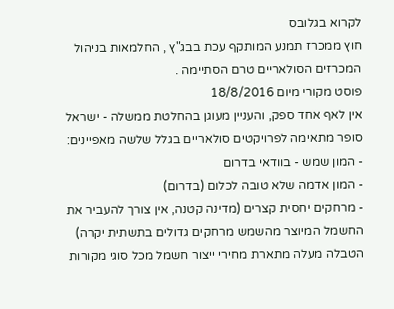לקרוא בגלובס
חוץ ממכרז תמנע המותקף עכת בבג"ץ , החלמאות בניהול המכרזים הסולאריים טרם הסתיימה .
פוסט מקורי מיום 18/8/2016
אין לאף אחד ספק, והעניין מעוגן בהחלטת ממשלה - ישראל סופר מתאימה לפרויקטים סולאריים בגלל שלשה מאפיינים:
- המון שמש - בוודאי בדרום
- המון אדמה שלא טובה לכלום (בדרום)
- מרחקים יחסית קצרים (מדינה קטנה, אין צורך להעביר את החשמל המיוצר מהשמש מרחקים גדולים בתשתית יקרה)
הטבלה מעלה מתארת מחירי ייצור חשמל מכל סוגי מקורות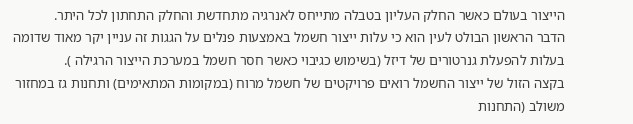הייצור בעולם כאשר החלק העליון בטבלה מתייחס לאנרגיה מתחדשת והחלק התחתון לכל היתר.
הדבר הראשון הבולט לעין הוא כי עלות ייצור חשמל באמצעות פנלים על הגגות זה עניין יקר מאוד שדומה בעלות להפעלת גנרטורים של דיזל (בשימוש כגיבוי כאשר חסר חשמל במערכת הייצור הרגילה ).
בקצה הזול של ייצור החשמל רואים פרויקטים של חשמל מרוח (במקומות המתאימים) ותחנות גז במחזור משולב (התחנות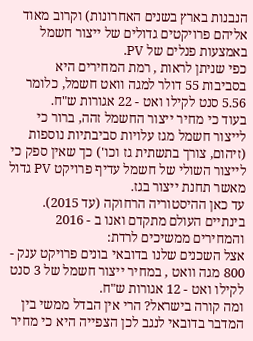הנבנות בארץ בשנים האחרונות) וקרוב מאוד אליהם פרויקטים גדולים של ייצור חשמל באמצעות פנלים של PV.
כפי שניתן לראות , רמת המחירים היא בסביבות 55 דולר למגה וואט חשמל, כלומר 5.56 סנט לקילו ואט - 22 אגורות ש"ח.
בעוד כי מחיר ייצור החשמל זהה, ברור כי לייצור חשמל מגז עלויות סביבתיות נוספות (זיהום, צורך בתשתית גז וכו') כך שאין ספק כי לייצור השולי של חשמל עדיף פרויקט PV גדול מאשר תחנת ייצור בגז.
עד כאן ההיסטוריה הרחוקה (עד 2015). בינתיים העולם מתקדם ואנו ב - 2016 והמחירים ממשיכים לרדת:
אצל השכנים שלנו בדובאי בונים פרויקט ענק - 800 מגה וואט , במחיר ייצור חשמל של 3 סנט לקילו ואט - 12 אגורות ש"ח.
ומה קורה בישראל? הרי אין הבדל ממשי בין המדבר בדובאי לנגב לכן הצפייה היא כי מחיר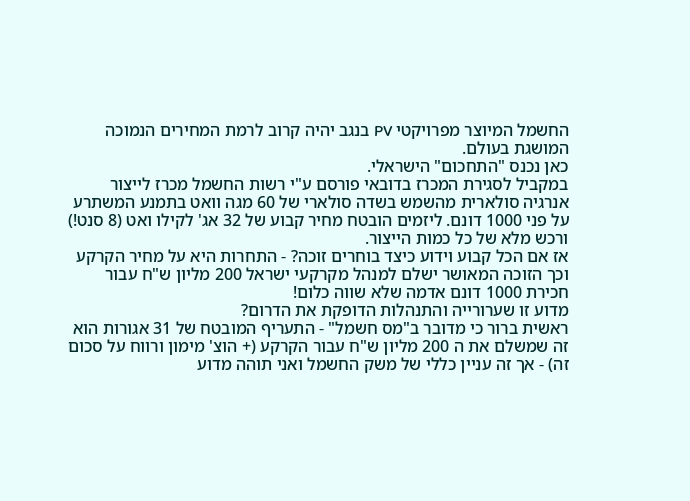החשמל המיוצר מפרויקטי PV בנגב יהיה קרוב לרמת המחירים הנמוכה המושגת בעולם.
כאן נכנס "התחכום" הישראלי.
במקביל לסגירת המכרז בדובאי פורסם ע"י רשות החשמל מכרז לייצור אנרגיה סולארית מהשמש בשדה סולארי של 60 מגה וואט בתמנע המשתרע על פני 1000 דונם. ליזמים הובטח מחיר קבוע של 32 אג' לקילו ואט (8 סנט!) ורכש מלא של כל כמות הייצור.
אז אם הכל קבוע וידוע כיצד בוחרים זוכה? - התחרות היא על מחיר הקרקע וכך הזוכה המאושר ישלם למנהל מקרקעי ישראל 200 מליון ש"ח עבור חכירת 1000 דונם אדמה שלא שווה כלום!
מדוע זו שערורייה והתנהלות הדופקת את הדרום?
ראשית ברור כי מדובר ב"מס חשמל" - התעריף המובטח של 31 אגורות הוא זה שמשלם את ה 200 מליון ש"ח עבור הקרקע (+ הוצ' מימון ורווח על סכום זה) - אך זה עניין כללי של משק החשמל ואני תוהה מדוע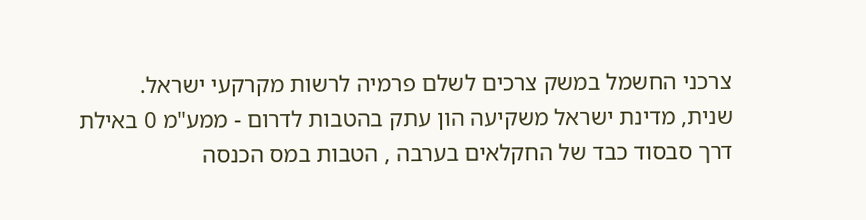צרכני החשמל במשק צרכים לשלם פרמיה לרשות מקרקעי ישראל.
שנית, מדינת ישראל משקיעה הון עתק בהטבות לדרום - ממע"מ 0 באילת דרך סבסוד כבד של החקלאים בערבה , הטבות במס הכנסה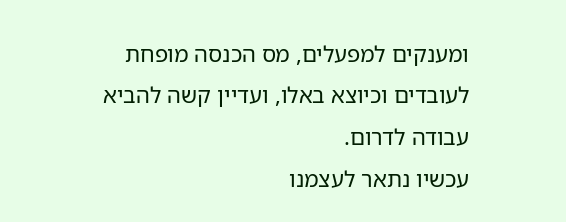ומענקים למפעלים, מס הכנסה מופחת לעובדים וכיוצא באלו, ועדיין קשה להביא עבודה לדרום.
עכשיו נתאר לעצמנו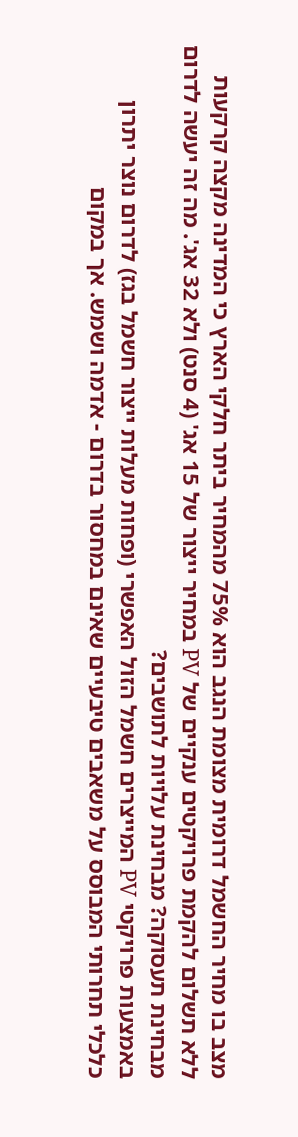מצב בו מחיר החשמל דרומית מצומת הנגב הוא 75% מהמחיר ביתר חלקי הארץ כי המדינה מקצה קרקעות ללא תשלום להקמת פרויקטים ענקיים של PV במחיר ייצור של 15 אג' (4 סנט) ולא 32 אג'. מה זה יעשה לדרום מבחינת תעסוקה? מבחינת עלויות לתושבים?
באמצעות פרויקטי PV המייצרים חשמל הזול האפשרי (ופחות מעלות ייצור חשמל בגז) לדרום נוצר יתרון כלכלי תחרותי המבוסס על משאבים טיבעיים שאינם במחסור בדרום - אדמה ושמש. אך במקום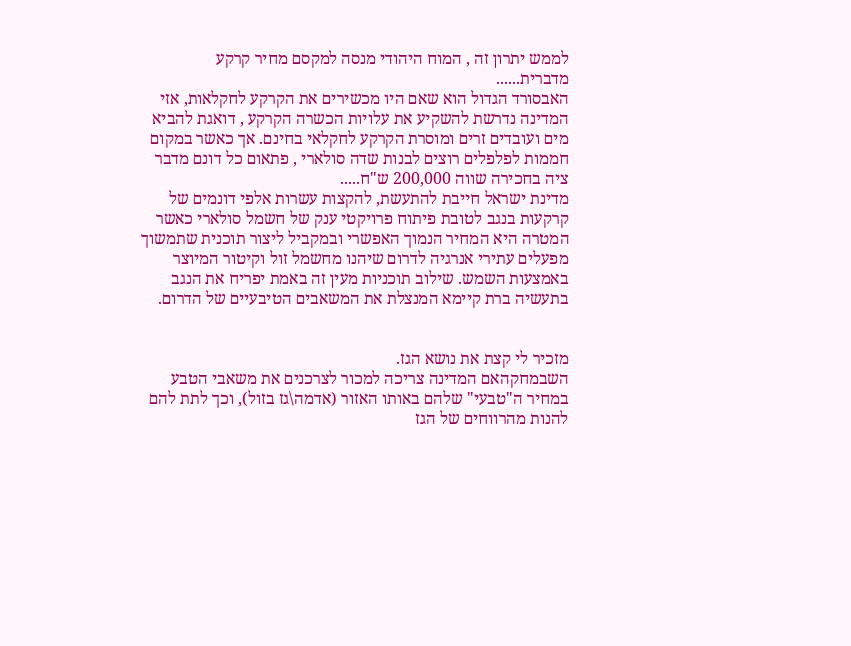לממש יתרון זה , המוח היהודי מנסה למקסם מחיר קרקע מדברית......
האבסורד הגדול הוא שאם היו מכשירים את הקרקע לחקלאות, אזי המדינה נדרשת להשקיע את עלויות הכשרה הקרקע , דואגת להביא מים ועובדים זרים ומוסרת הקרקע לחקלאי בחינם. אך כאשר במקום חממות לפלפלים רוצים לבנות שדה סולארי , פתאום כל דונם מדבר ציה בחכירה שווה 200,000 ש"ח.....
מדינת ישראל חייבת להתעשת, להקצות עשרות אלפי דונמים של קרקעות בנגב לטובת פיתוח פרויקטי ענק של חשמל סולארי כאשר המטרה היא המחיר הנמוך האפשרי ובמקביל ליצור תוכנית שתמשוך מפעלים עתירי אנרגיה לדרום שיהנו מחשמל זול וקיטור המיוצר באמצעות השמש. שילוב תוכניות מעין זה באמת יפריח את הנגב בתעשיה ברת קיימא המנצלת את המשאבים הטיבעיים של הדרום.


מזכיר לי קצת את נושא הגז.
השבמחקהאם המדינה צריכה למכור לצרכנים את משאבי הטבע במחיר ה"טבעי" שלהם באותו האזור (אדמה\גז בזול), וכך לתת להם להנות מהרווחים של הגז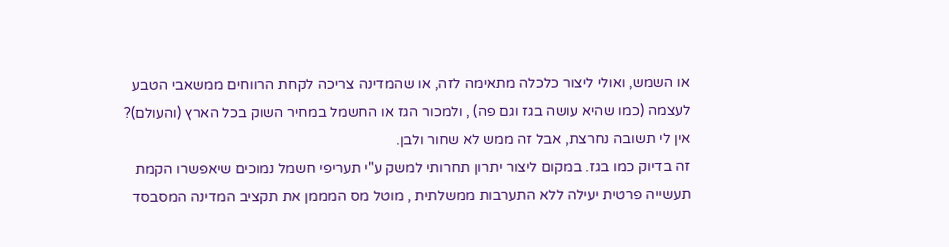או השמש, ואולי ליצור כלכלה מתאימה לזה, או שהמדינה צריכה לקחת הרווחים ממשאבי הטבע לעצמה (כמו שהיא עושה בגז וגם פה) , ולמכור הגז או החשמל במחיר השוק בכל הארץ (והעולם)?
אין לי תשובה נחרצת, אבל זה ממש לא שחור ולבן.
זה בדיוק כמו בגז. במקום ליצור יתרון תחרותי למשק ע"י תעריפי חשמל נמוכים שיאפשרו הקמת תעשייה פרטית יעילה ללא התערבות ממשלתית , מוטל מס המממן את תקציב המדינה המסבסד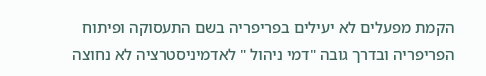הקמת מפעלים לא יעילים בפריפריה בשם התעסוקה ופיתוח הפריפריה ובדרך גובה "דמי ניהול " לאדמיניסטרציה לא נחוצה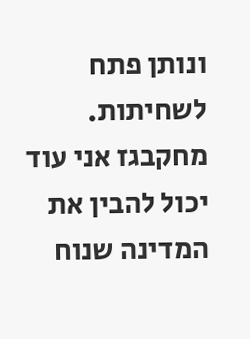ונותן פתח לשחיתות.
מחקבגז אני עוד יכול להבין את המדינה שנוח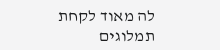לה מאוד לקחת תמלוגים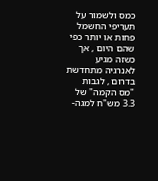כמס ולשמור על תעריפי החשמל פחות או יותר כפי שהם היום , אך כשזה מגיע לאנרגיה מתחדשת בדרום , לגבות "מס הקמה" של 3.3 מש"ח למגה-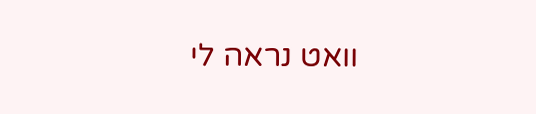וואט נראה לי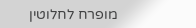מופרח לחלוטין